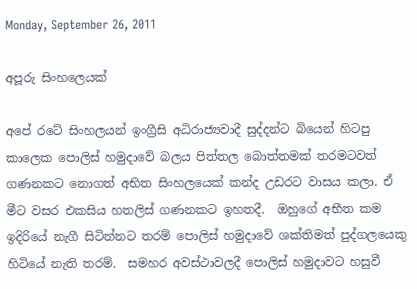Monday, September 26, 2011

අපූරු සිංහලෙයක්

අපේ ‍රටේ සිංහලයන් ඉංග්‍රීසි අධිරාජ්‍යවාදී සුද්දන්ට බියෙන් හිටපු කාලෙක පොලිස් හමුදාවේ බලය පිත්තල බොත්තමක් තරමටවත් ගණනකට නොගත් අභිත සිංහලයෙක් කන්ද උඩරට වාසය කලා. ඒ මීට වසර එකසිය හතලිස් ගණනකට ඉහතදී.  ඔහුගේ අභීත කම ඉදිරියේ නැගී සිටින්නට තරම් පොලිස් හමුදාවේ ශක්තිමත් පුද්ගලයෙකු හිටියේ නැති තරම්.  සමහර අවස්ථාවලදී පොලිස් හමුදාවට හසුවී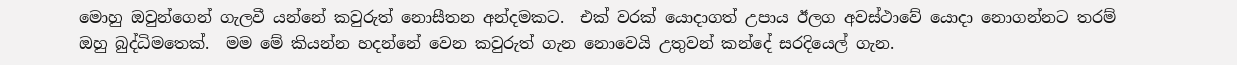මොහු ඔවුන්ගෙන් ගැලවී යන්නේ කවුරුත් නොසීතන අන්දමකට.  එක් වරක් යොදාගත් උපාය ඊලග අවස්ථාවේ යොදා නොගන්නට තරම් ඔහු බුද්ධිමතෙක්.  මම මේ කියන්න හදන්නේ වෙන කවුරුත් ගැන නොවෙයි උතුවන් කන්දේ සරදියෙල් ගැන.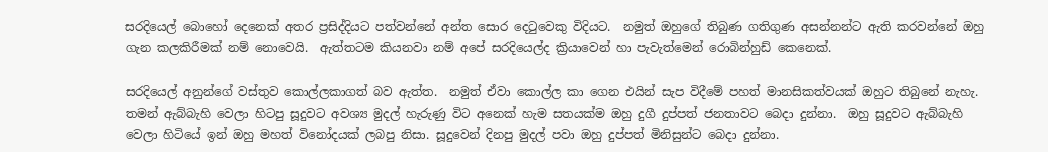සරදියෙල් බොහෝ දෙනෙක් අතර ප්‍රසිද්දියට පත්වන්නේ අන්ත සොර දෙටුවෙකු විදියට.  නමුත් ඔහුගේ තිබුණ ගතිගුණ අසන්නන්ට ඇති කරවන්නේ ඔහු ගැන කලකිරීමක් නම් නොවෙයි.  ඇත්තටම කියනවා නම් අපේ සරදියෙල්ද ක්‍රියාවෙන් හා පැවැත්මෙන් රොබින්හුඩ් කෙනෙක්.

සරදියෙල් අනුන්ගේ වස්තුව කොල්ලකාගත් බව ඇත්ත.  නමුත් ඒවා කොල්ල කා ගෙන එයින් සැප විදීමේ පහත් මානසිකත්වයක් ඔහුට තිබුනේ නැහැ.  තමන් ඇබ්බැහි වෙලා හිටපු සූදුවට අවශ්‍ය මුදල් හැරුණු විට අනෙක් හැම සතයක්ම ඔහු දුගී දුප්පත් ජනතාවට බෙදා දුන්නා.  ඔහු සූදුවට ඇබ්බැහි වෙලා හිටියේ ඉන් ඔහු මහත් විනෝදයක් ලබපු නිසා. සූදුවෙන් දිනපු මුදල් පවා ඔහු දුප්පත් මිනිසුන්ට බෙදා දුන්නා.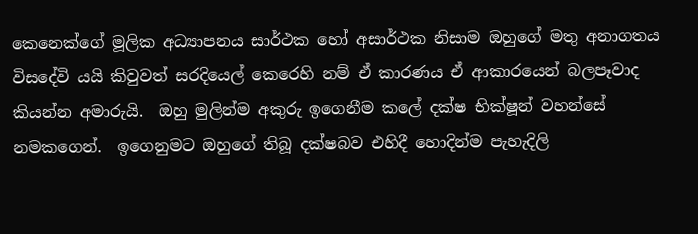කෙනෙක්ගේ මූලික අධ්‍යාපනය සාර්ථක හෝ අසාර්ථක නිසාම ඔහුගේ මතු අනාගතය විසදේවි යයි කිවුවත් සරදියෙල් කෙරෙහි නම් ඒ කාරණය ඒ ආකාරයෙන් බලපෑවාද කියන්න අමාරුයි.  ඔහු මුලින්ම අකුරු ඉගෙනීම කලේ දක්ෂ භික්ෂූන් වහන්සේ නමකගෙන්.  ඉගෙනුමට ඔහුගේ තිබූ දක්ෂබව එහිදී හොදින්ම පැහැදිලි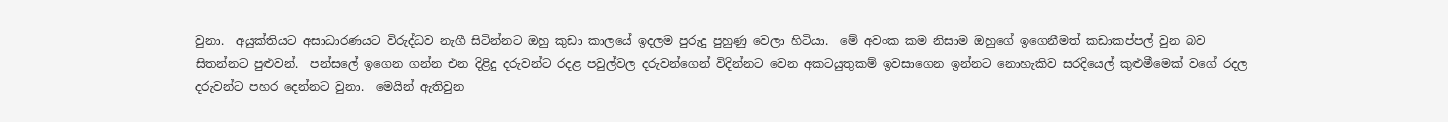වුනා.  අයුක්තියට අසාධාරණයට විරුද්ධව නැගී සිටින්නට ඔහු කුඩා කාලයේ ඉදලම පුරුදු පුහුණු වෙලා හිටියා.  මේ අවංක කම නිසාම ඔහුගේ ඉගෙනීමත් කඩාකප්පල් වුන බව සිතන්නට පුළුවන්.  පන්සලේ ඉගෙන ගන්න එන දිළිදු දරුවන්ට රදළ පවුල්වල දරුවන්ගෙන් විදින්නට වෙන අකටයුතුකම් ඉවසාගෙන ඉන්නට නොහැකිව සරදියෙල් කුළුමීමෙක් වගේ රදල දරුවන්ට පහර දෙන්නට වුනා.  මෙයින් ඇතිවුන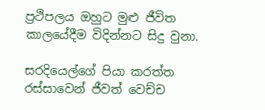ප්‍රථිපලය ඔහුට මුළු ජීවිත කාලයේදීම විදින්නට සිදු වුනා.

සරදියෙල්ගේ පියා කරත්ත රස්සාවෙන් ජීවත් වෙච්ච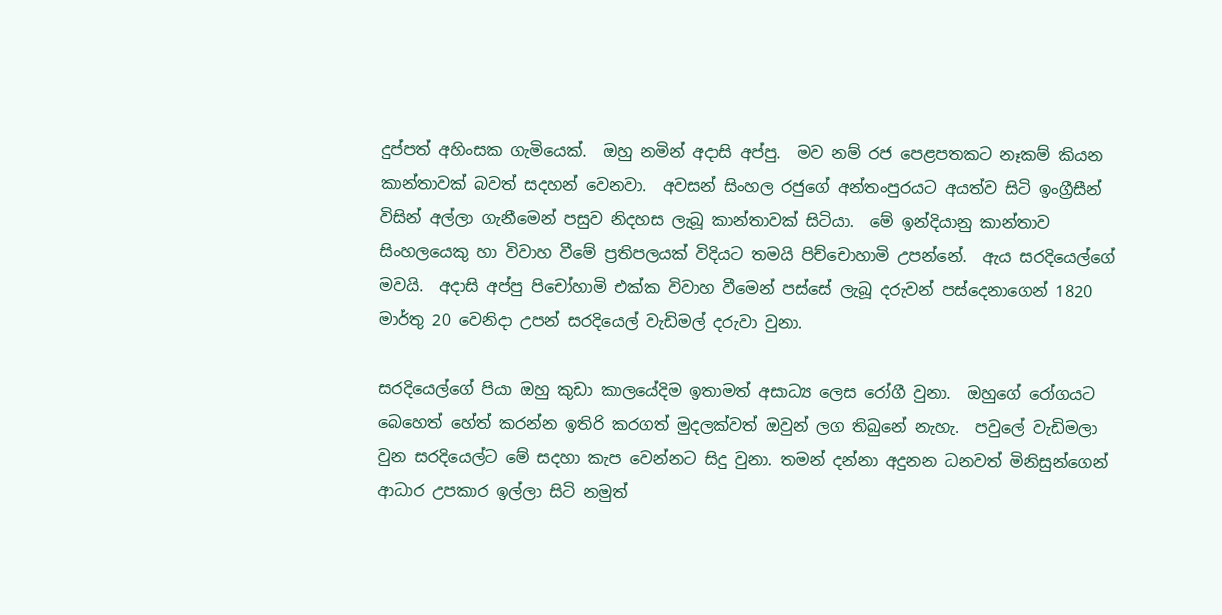දුප්පත් අහිංසක ගැමියෙක්.  ඔහු නමින් අදාසි අප්පු.  මව නම් රජ පෙළපතකට නෑකම් කියන කාන්තාවක් බවත් සදහන් වෙනවා.  අවසන් සිංහල රජුගේ අන්තංපුරයට අයත්ව සිටි ඉංග්‍රීසීන් විසින් අල්ලා ගැනීමෙන් පසුව නිදහස ලැබූ කාන්තාවක් සිටියා.  මේ ඉන්දියානු කාන්තාව සිංහලයෙකු හා විවාහ වීමේ ප්‍රතිපලයක් විදියට තමයි පිච්චොහාමි උපන්නේ.  ඇය සරදියෙල්ගේ මවයි.  අදාසි අප්පු පිචෝහාමි එක්ක විවාහ වීමෙන් පස්සේ ලැබූ දරුවන් පස්දෙනාගෙන් 1820 මාර්තු 20 වෙනිදා උපන් සරදියෙල් වැඩිමල් දරුවා වුනා.

සරදියෙල්ගේ පියා ඔහු කුඩා කාලයේදිම ඉතාමත් අසාධ්‍ය ලෙස රෝගී වුනා.  ඔහුගේ රෝගයට බෙහෙත් හේත් කරන්න ඉතිරි කරගත් මුදලක්වත් ඔවුන් ලග තිබුනේ නැහැ.  පවුලේ වැඩිමලා වුන සරදියෙල්ට මේ සදහා කැප වෙන්නට සිදු වුනා. තමන් දන්නා අදුනන ධනවත් මිනිසුන්ගෙන් ආධාර උපකාර ඉල්ලා සිටි නමුත්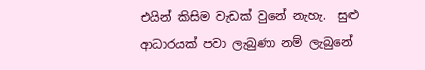එයින් කිසිම වැඩක් වුනේ නැහැ.  සුළු ආධාරයක් පවා ලැබුණා නම් ලැබුනේ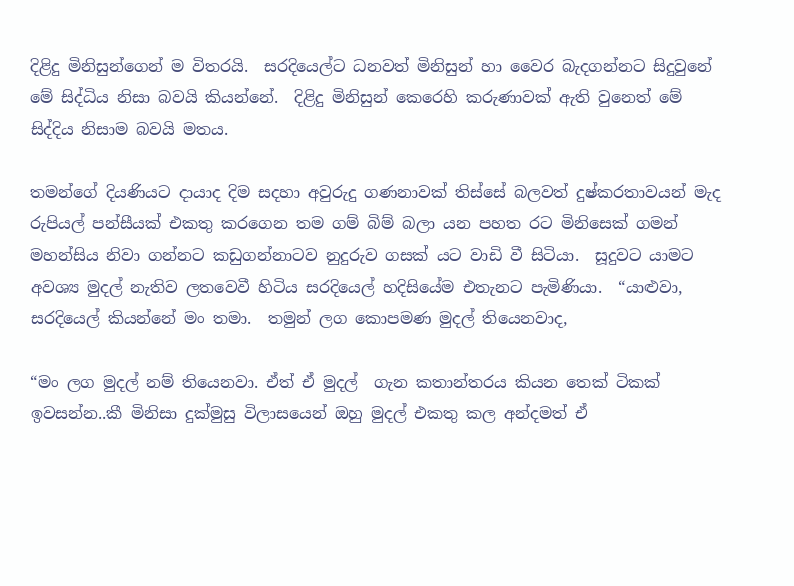දිළිදු මිනිසුන්ගෙන් ම විතරයි.  සරදියෙල්ට ධනවත් මිනිසුන් හා වෛර බැදගන්නට සිදුවුනේ මේ සිද්ධිය නිසා බවයි කියන්නේ.  දිළිදු මිනිසුන් කෙරෙහි කරුණාවක් ඇති වුනෙත් මේ සිද්දිය නිසාම බවයි මතය.

තමන්ගේ දියණියට දායාද දිම සදහා අවුරුදු ගණනාවක් තිස්සේ බලවත් දුෂ්කරතාවයන් මැද රුපියල් පන්සීයක් එකතු කරගෙන තම ගම් බිම් බලා යන පහත රට මිනිසෙක් ගමන් මහන්සිය නිවා ගන්නට කඩුගන්නාටව නුදුරුව ගසක් යට වාඩි වී සිටියා.  සූදුවට යාමට අවශ්‍ය මුදල් නැතිව ලතවෙවී හිටිය සරදියෙල් හදිසියේම එතැනට පැමිණියා.  “යාළුවා, සරදියෙල් කියන්නේ මං තමා.  තමුන් ලග කොපමණ මුදල් තියෙනවාද,

“මං ලග මුදල් නම් තියෙනවා. ඒත් ඒ මුදල්  ගැන කතාන්තරය කියන තෙක් ටිකක් ඉවසන්න..කී මිනිසා දුක්මුසු විලාසයෙන් ඔහු මුදල් එකතු කල අන්දමත් ඒ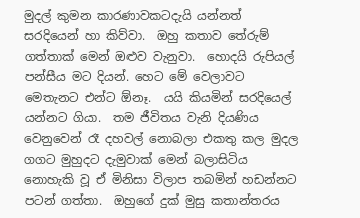මුදල් කුමන කාරණාවකටදැයි යන්නත් සරදියෙන් හා කිව්වා.  ඔහු කතාව තේරුම් ගත්තාක් මෙන් ඔළුව වැනුවා.  හොදයි රුපියල් පන්සීය මට දියන්. හෙට මේ වෙලාවට මෙතැනට එන්ට ඕනෑ.  යයි කියමින් සරදියෙල් යන්නට ගියා.  තම ජීවිතය වැනි දියණිය වෙනුවෙන් රෑ දහවල් නොබලා එකතු කල මුදල ගගට මුහුදට දැමුවාක් මෙන් බලාසිටිය නොහැකි වූ ඒ මිනිසා විලාප තබමින් හඩන්නට පටන් ගත්තා.  ඔහුගේ දුක් මුසු කතාන්තරය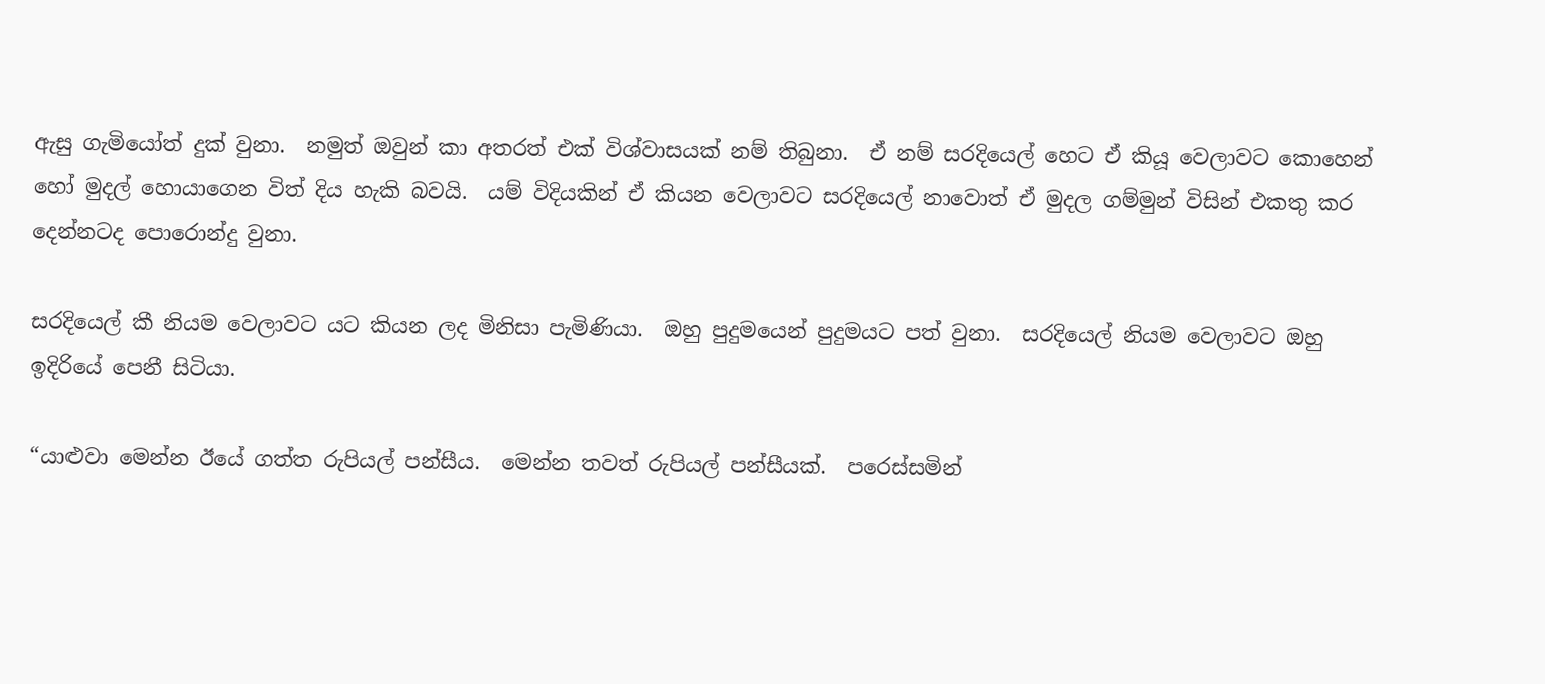ඇසු ගැමියෝත් දුක් වුනා.  නමුත් ඔවුන් කා අතරත් එක් විශ්වාසයක් නම් තිබුනා.  ඒ නම් සරදියෙල් හෙට ඒ කියූ වෙලාවට කොහෙන් හෝ මුදල් හොයාගෙන විත් දිය හැකි බවයි.  යම් විදියකින් ඒ කියන වෙලාවට සරදියෙල් නාවොත් ඒ මුදල ගම්මුන් විසින් එකතු කර දෙන්නටද පොරොන්දු වුනා.

සරදියෙල් කී නියම වෙලාවට යට කියන ලද මිනිසා පැමිණියා.  ඔහු පුදුමයෙන් පුදුමයට පත් වුනා.  සරදියෙල් නියම වෙලාවට ඔහු ඉදිරියේ පෙනී සිටියා.

“යාළුවා මෙන්න ඊයේ ගත්ත රුපියල් පන්සීය.  මෙන්න තවත් රුපියල් පන්සීයක්.  පරෙස්සමින්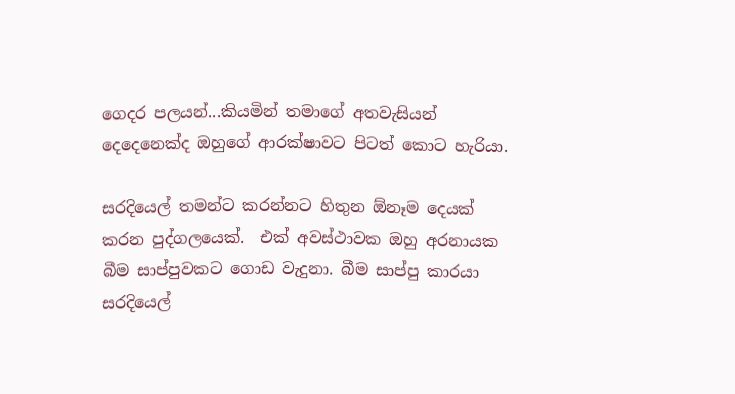ගෙදර පලයන්...කියමින් තමාගේ අතවැසියන් දෙදෙනෙක්ද ඔහුගේ ආරක්ෂාවට පිටත් කොට හැරියා.

සරදියෙල් තමන්ට කරන්නට හිතුන ඕනෑම දෙයක් කරන පුද්ගලයෙක්.  එක් අවස්ථාවක ඔහු අරනායක බීම සාප්පුවකට ගොඩ වැදුනා. බීම සාප්පු කාරයා සරදියෙල්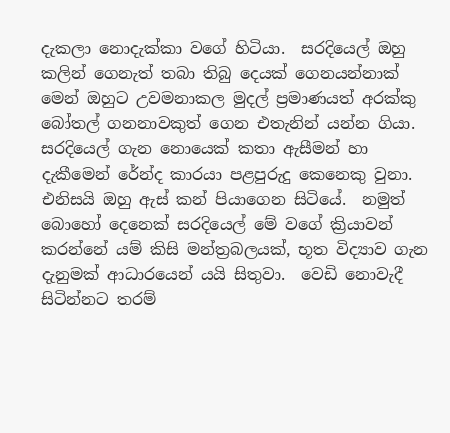දැකලා නොදැක්කා වගේ හිටියා.  සරදියෙල් ඔහු කලින් ගෙනැත් තබා තිබු දෙයක් ගෙනයන්නාක් මෙන් ඔහුට උවමනාකල මුදල් ප්‍රමාණයත් අරක්කු බෝතල් ගනනාවකුත් ගෙන එතැනින් යන්න ගියා.  සරදියෙල් ගැන නොයෙක් කතා ඇසීමන් හා දැකීමෙන් රේන්ද කාරයා පළපුරුදු කෙනෙකු වුනා.  එනිසයි ඔහු ඇස් කන් පියාගෙන සිටියේ.  නමුත් බොහෝ දෙනෙක් සරදියෙල් මේ වගේ ක්‍රියාවන් කරන්නේ යම් කිසි මන්ත්‍රබලයක්, භූත විද්‍යාව ගැන දැනුමක් ආධාරයෙන් යයි සිතුවා.  වෙඩි නොවැදී සිටින්නට තරම්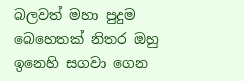බලවත් මහා පුදුම බෙහෙතක් නිතර ඔහු ඉනෙහි සගවා ගෙන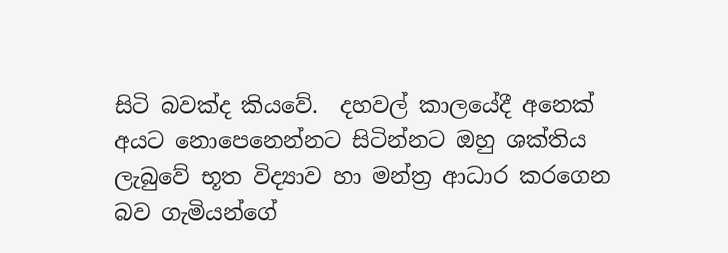සිටි බවක්ද කියවේ.  දහවල් කාලයේදී අනෙක් අයට නොපෙනෙන්නට සිටින්නට ඔහු ශක්තිය ලැබුවේ භූත විද්‍යාව හා මන්ත්‍ර ආධාර කරගෙන බව ගැමියන්ගේ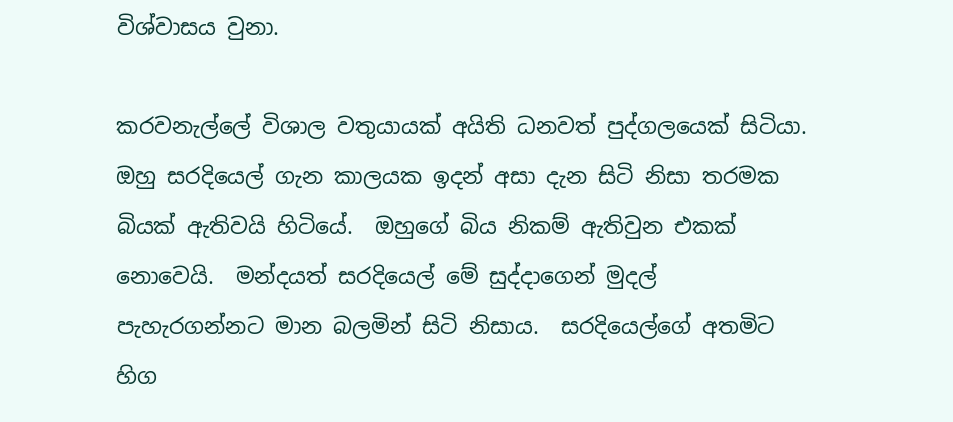විශ්වාසය වුනා.

කරවනැල්ලේ විශාල වතුයායක් අයිති ධනවත් පුද්ගලයෙක් සිටියා.  ඔහු සරදියෙල් ගැන කාලයක ඉදන් අසා දැන සිටි නිසා තරමක බියක් ඇතිවයි හිටියේ.  ඔහුගේ බිය නිකම් ඇතිවුන එකක් නොවෙයි.  මන්දයත් සරදියෙල් මේ සුද්දාගෙන් මුදල් පැහැරගන්නට මාන බලමින් සිටි නිසාය.  සරදියෙල්ගේ අතමිට හිග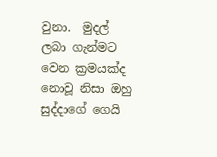වුනා.  මුදල් ලබා ගැන්මට වෙන ක්‍රමයක්ද නොවූ නිසා ඔහු සුද්දාගේ ගෙයි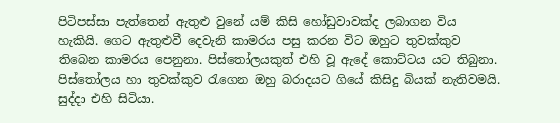පිටිපස්සා පැත්තෙන් ඇතුළු වුනේ යම් කිසි හෝඩුවාවක්ද ලබාගන විය හැකියි. ගෙට ඇතුළුවී දෙවැනි කාමරය පසු කරන විට ඔහුට තුවක්කුව තිබෙන කාමරය පෙනුනා. පිස්තෝලයකුත් එහි වූ ඇදේ කොට්ටය යට තිබුනා.   පිස්තෝලය හා තුවක්කුව රැගෙන ඔහු බරාදයට ගියේ කිසිදු බියක් නැතිවමයි.  සුද්දා එහි සිටියා.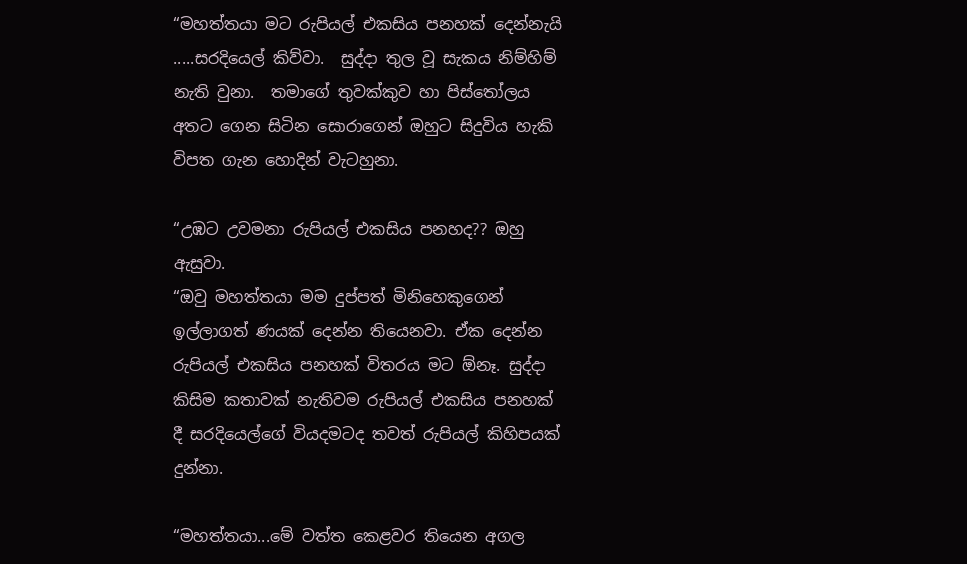“මහත්තයා මට රුපියල් එකසිය පනහක් දෙන්නැයි .....සරදියෙල් කිව්වා.  සුද්දා තුල වූ සැකය නිම්හිම් නැති වුනා.  තමාගේ තුවක්කුව හා පිස්තෝලය අතට ගෙන සිටින සොරාගෙන් ඔහුට සිදුවිය හැකි විපත ගැන හොදින් වැටහුනා.

“උඹට උවමනා රුපියල් එකසිය පනහද?? ඔහු ඇසුවා.
“ඔවු මහත්තයා මම දුප්පත් මිනිහෙකුගෙන් ඉල්ලාගත් ණයක් දෙන්න තියෙනවා. ඒක දෙන්න රුපියල් එකසිය පනහක් විතරය මට ඕනෑ. සුද්දා කිසිම කතාවක් නැතිවම රුපියල් එකසිය පනහක් දී සරදියෙල්ගේ වියදමටද තවත් රුපියල් කිහිපයක් දුන්නා.

“මහත්තයා...මේ වත්ත කෙළවර තියෙන අගල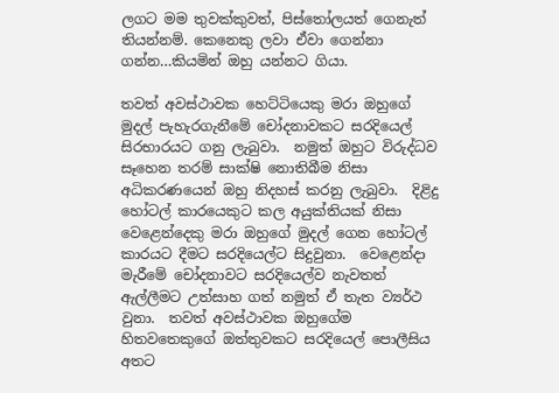ලගට මම තුවක්කුවත්, පිස්තෝලයත් ගෙනැත් තියන්නම්. කෙනෙකු ලවා ඒවා ගෙන්නා ගන්න...කියමින් ඔහු යන්නට ගියා.

තවත් අවස්ථාවක හෙට්ටියෙකු මරා ඔහුගේ මුදල් පැහැරගැනීමේ චෝදනාවකට සරදියෙල් සිරභාරයට ගනු ලැබුවා.  නමුත් ඔහුට විරුද්ධව සෑහෙන තරම් සාක්ෂි නොතිබීම නිසා අධිකරණයෙන් ඔහු නිදහස් කරනු ලැබුවා.  දිළිදු හෝටල් කාරයෙකුට කල අයුක්තියක් නිසා වෙළෙන්දෙකු මරා ඔහුගේ මුදල් ගෙන හෝටල් කාරයට දීමට සරදියෙල්ට සිදුවුනා.  වෙළෙන්දා මැරීමේ චෝදනාවට සරදියෙල්ව නැවතත් ඇල්ලීමට උත්සාහ ගත් නමුත් ඒ තැත ව්‍යර්ථ වුනා.  තවත් අවස්ථාවක ඔහුගේම හිතවතෙකුගේ ඔත්තුවකට සරදියෙල් පොලීසිය අතට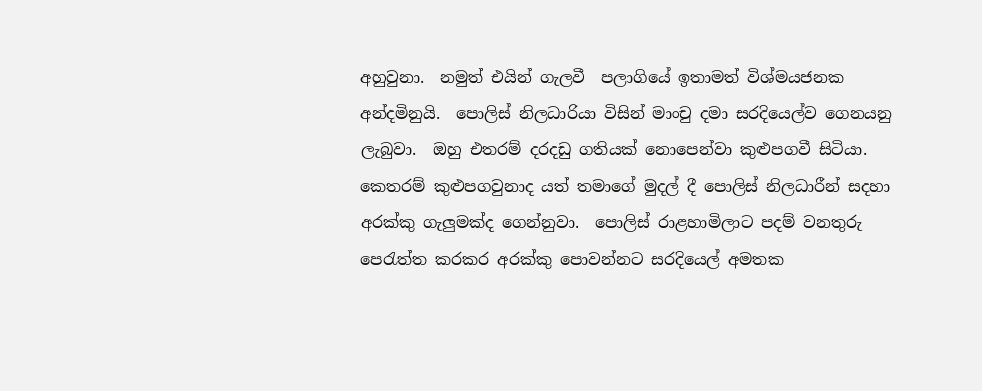අහුවුනා.  නමුත් එයින් ගැලවී  පලාගියේ ඉතාමත් විශ්මයජනක අන්දමිනුයි.  පොලිස් නිලධාරියා විසින් මාංචු දමා සරදියෙල්ව ගෙනයනු ලැබුවා.  ඔහු එතරම් දරදඩු ගතියක් නොපෙන්වා කුළුපගවී සිටියා.  කෙතරම් කුළුපගවුනාද යත් තමාගේ මුදල් දී පොලිස් නිලධාරීන් සදහා අරක්කු ගැලුමක්ද ගෙන්නුවා.  පොලිස් රාළහාමිලාට පදම් වනතුරු පෙරැත්ත කරකර අරක්කු පොවන්නට සරදියෙල් අමතක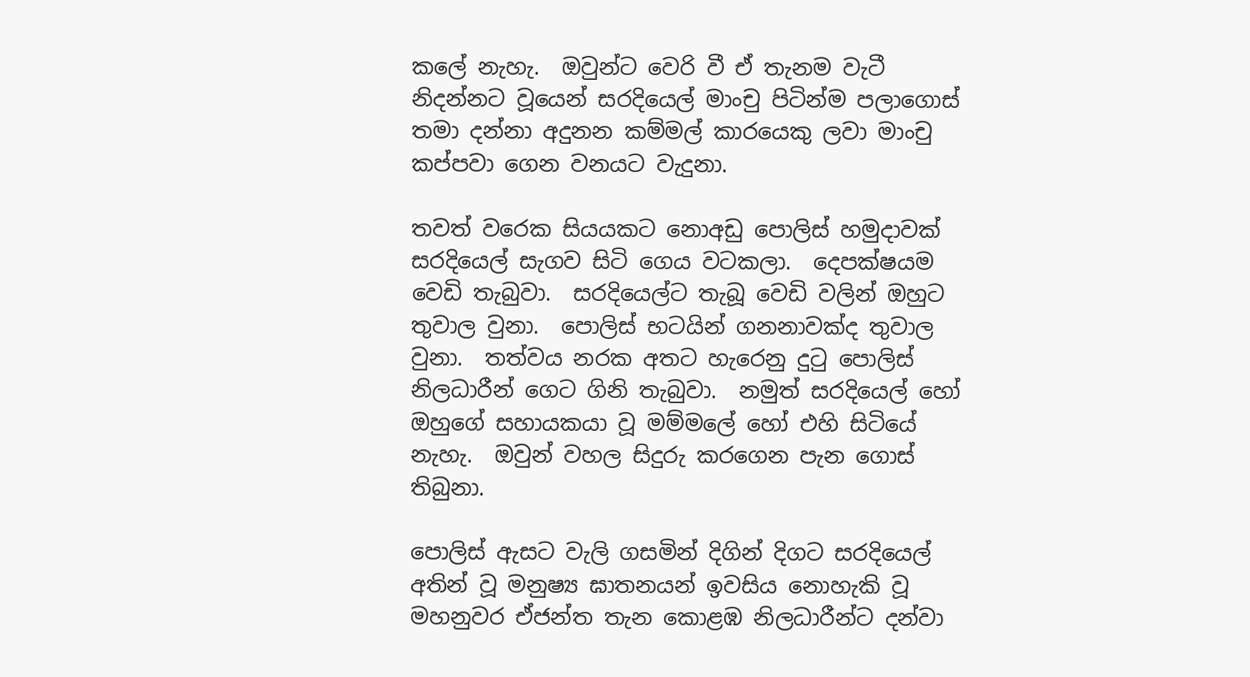කලේ නැහැ.  ඔවුන්ට වෙරි වී ඒ තැනම වැටී නිදන්නට වූයෙන් සරදියෙල් මාංචු පිටින්ම පලාගොස් තමා දන්නා අදුනන කම්මල් කාරයෙකු ලවා මාංචු කප්පවා ගෙන වනයට වැදුනා.

තවත් වරෙක සියයකට නොඅඩු පොලිස් හමුදාවක් සරදියෙල් සැගව සිටි ගෙය වටකලා.  දෙපක්ෂයම වෙඩි තැබුවා.  සරදියෙල්ට තැබූ වෙඩි වලින් ඔහුට තුවාල වුනා.  පොලිස් භටයින් ගනනාවක්ද තුවාල වුනා.  තත්වය නරක අතට හැරෙනු දුටු පොලිස් නිලධාරීන් ගෙට ගිනි තැබුවා.  නමුත් සරදියෙල් හෝ ඔහුගේ සහායකයා වූ මම්මලේ හෝ එහි සිටියේ නැහැ.  ඔවුන් වහල සිදුරු කරගෙන පැන ගොස් තිබුනා.

පොලිස් ඇසට වැලි ගසමින් දිගින් දිගට සරදියෙල් අතින් වූ මනුෂ්‍ය ඝාතනයන් ඉවසිය නොහැකි වූ මහනුවර ඒජන්ත තැන කොළඹ නිලධාරීන්ට දන්වා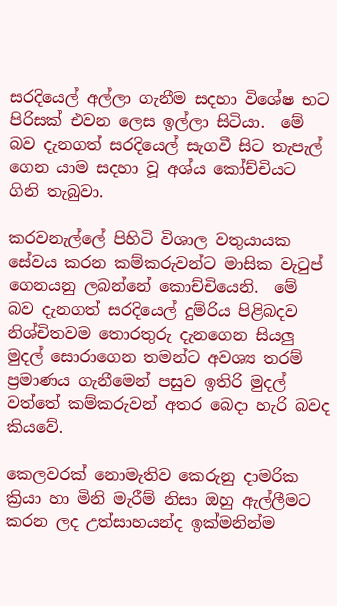සරදියෙල් අල්ලා ගැනීම සදහා විශේෂ භට පිරිසක් එවන ලෙස ඉල්ලා සිටියා.  මේ බව දැනගත් සරදියෙල් සැගවී සිට තැපැල් ගෙන යාම සදහා වූ අශ්ය කෝච්චියට ගිනි තැබුවා.

කරවනැල්ලේ පිහිටි විශාල වතුයායක සේවය කරන කම්කරුවන්ට මාසික වැටුප් ගෙනයනු ලබන්නේ කොච්චියෙනි.  මේ බව දැනගත් සරදියෙල් දුම්රිය පිළිබදව නිශ්චිතවම තොරතුරු දැනගෙන සියලු මුදල් සොරාගෙන තමන්ට අවශ්‍ය තරම් ප්‍රමාණය ගැනීමෙන් පසුව ඉතිරි මුදල් වත්තේ කම්කරුවන් අතර බෙදා හැරි බවද කියවේ.

කෙලවරක් නොමැතිව කෙරුනු දාමරික ක්‍රියා හා මිනි මැරීම් නිසා ඔහු ඇල්ලීමට කරන ලද උත්සාහයන්ද ඉක්මනින්ම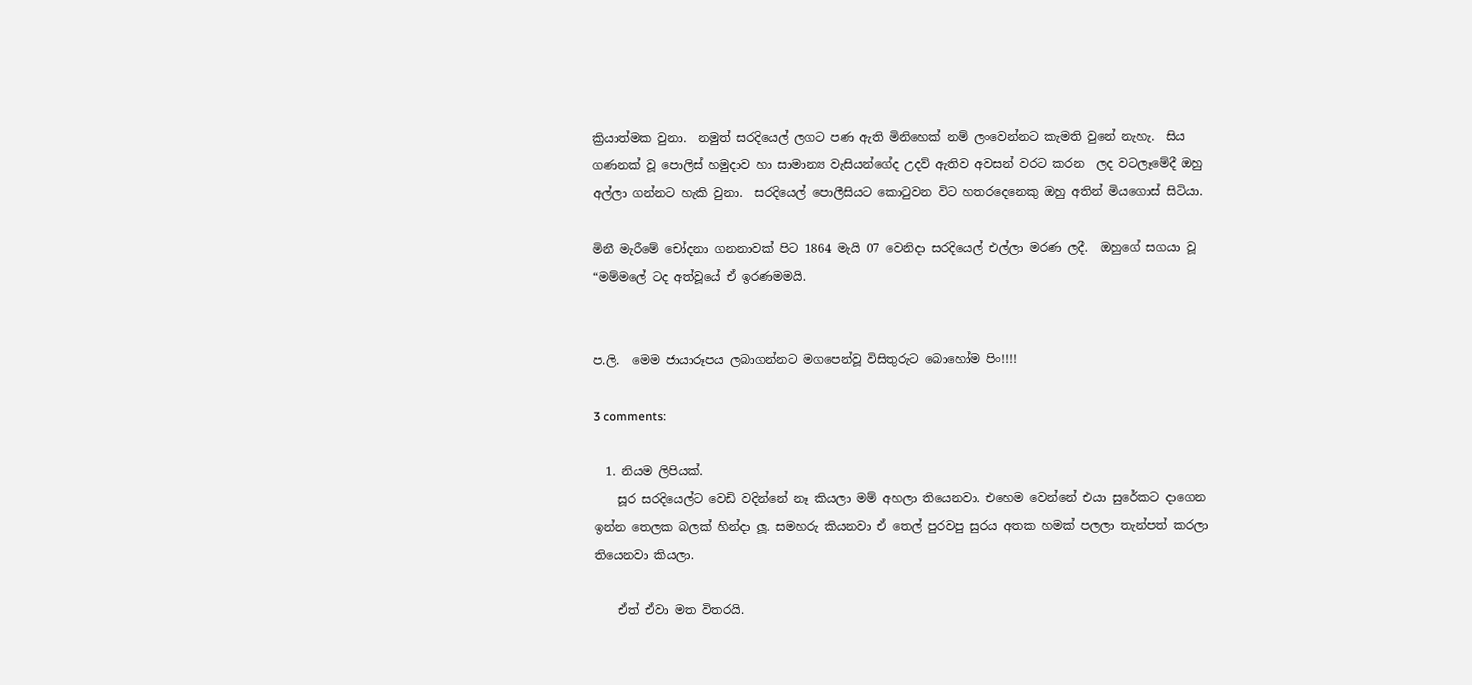ක්‍රියාත්මක වුනා.  නමුත් සරදියෙල් ලගට පණ ඇති මිනිහෙක් නම් ලංවෙන්නට කැමති වුනේ නැහැ.  සිය ගණනක් වූ පොලිස් හමුදාව හා සාමාන්‍ය වැසියන්ගේද උදව් ඇතිව අවසන් වරට කරන  ලද වටලෑමේදී ඔහු අල්ලා ගන්නට හැකි වුනා.  සරදියෙල් පොලීසියට කොටුවන විට හතරදෙනෙකු ඔහු අතින් මියගොස් සිටියා.

මිනී මැරීමේ චෝදනා ගනනාවක් පිට 1864 මැයි 07 වෙනිදා සරදියෙල් එල්ලා මරණ ලදී.  ඔහුගේ සගයා වූ “මම්මලේ ටද අත්වූයේ ඒ ඉරණමමයි.


ප.ලි.  මෙම ජායාරූපය ලබාගන්නට මගපෙන්වූ විසිතුරුට බොහෝම පිං!!!!

3 comments:

  1. නියම ලිපියක්.
    සූර සරදියෙල්ට වෙඩි වදින්නේ නෑ කියලා මම් අහලා තියෙනවා. එහෙම වෙන්නේ එයා සුරේකට දාගෙන ඉන්න තෙලක බලක් හින්දා ලූ. සමහරු කියනවා ඒ තෙල් පුරවපු සුරය අතක හමක් පලලා තැන්පත් කරලා තියෙනවා කියලා.

    ඒත් ඒවා මත විතරයි.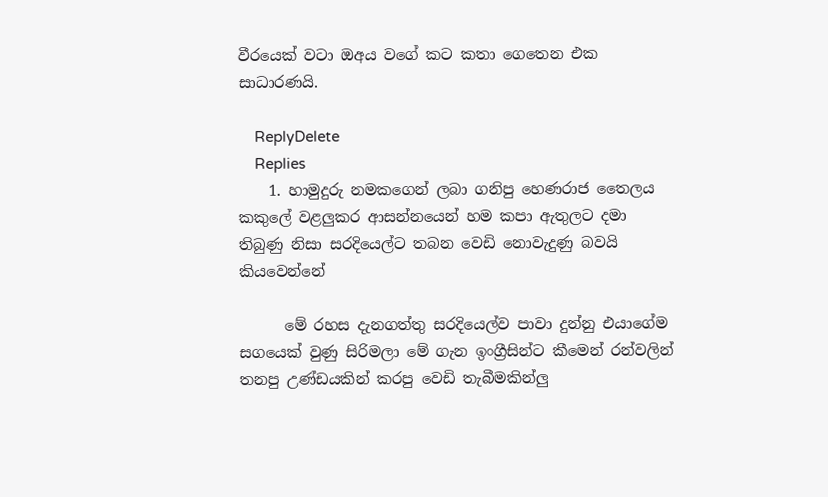වීරයෙක් වටා ඔඅය වගේ කට කතා ගෙතෙන එක සාධාරණයි.

    ReplyDelete
    Replies
    1. හාමුදුරු නමකගෙන් ලබා ගනිපු හෙණරාජ තෛලය කකුලේ වළලුකර ආසන්නයෙන් හම කපා ඇතුලට දමා තිබුණු නිසා සරදියෙල්ට තබන වෙඩි නොවැදුණු බවයි කියවෙන්නේ

      මේ රහස දැනගත්තු සරදියෙල්ව පාවා දුන්නු එයාගේම සගයෙක් වුණු සිරිමලා මේ ගැන ඉංග්‍රීසින්ට කීමෙන් රන්වලින් තනපු උණ්ඩයකින් කරපු වෙඩි තැබීමකින්ලු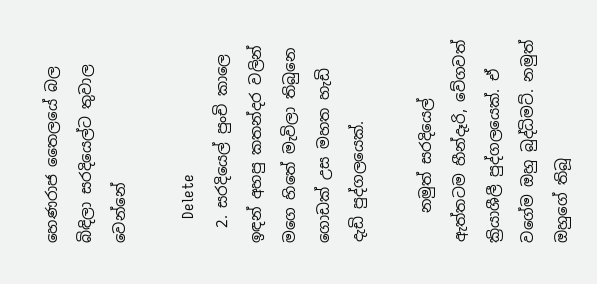හෙණරාජ තෛලයේ බල බිඳිලා සරදියෙල්ට තුවාල වෙන්නේ

      Delete
  2. සරදියෙල් පුංචි කාලෙ ඉඳන් අහපු කතන්දර වලින් මගෙ හිතේ මැවිලා තිබුනෙ ගොඩක් උස මහත හැඩි දැඩි පුද්ගලයෙක්.

    නමුත් සරදියෙල් ඇත්තටම හීන්දෑරි, වේගවත් ක්‍රියාශීලී පුද්ගලයෙක්. ඒ වගේම ඔහු බුද්ධිමට්. නමුත් ඔහුගේ තිබූ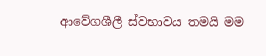ආවේගශීලී ස්වභාවය තමයි මම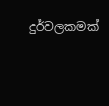දුර්වලකමක්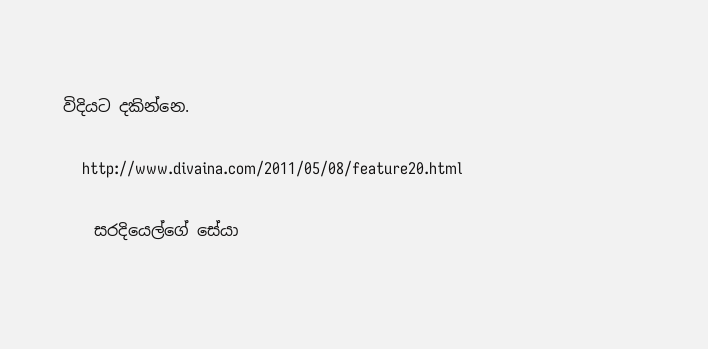විදියට දකින්නෙ.

    http://www.divaina.com/2011/05/08/feature20.html

    සරදියෙල්ගේ සේයා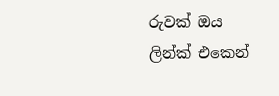රුවක් ඔය ලින්ක් එකෙන්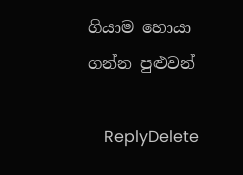ගියාම හොයා ගන්න පුළුවන්

    ReplyDelete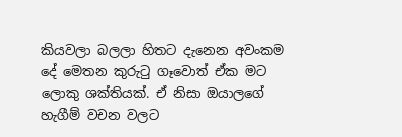කියවලා බලලා හිතට දැනෙන අවංකම දේ මෙතන කුරුටු ගෑවොත් ඒක මට ලොකු ශක්තියක්. ඒ නිසා ඔයාලගේ හැගීම් වචන වලට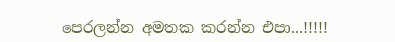පෙරලන්න අමතක කරන්න එපා...!!!!!